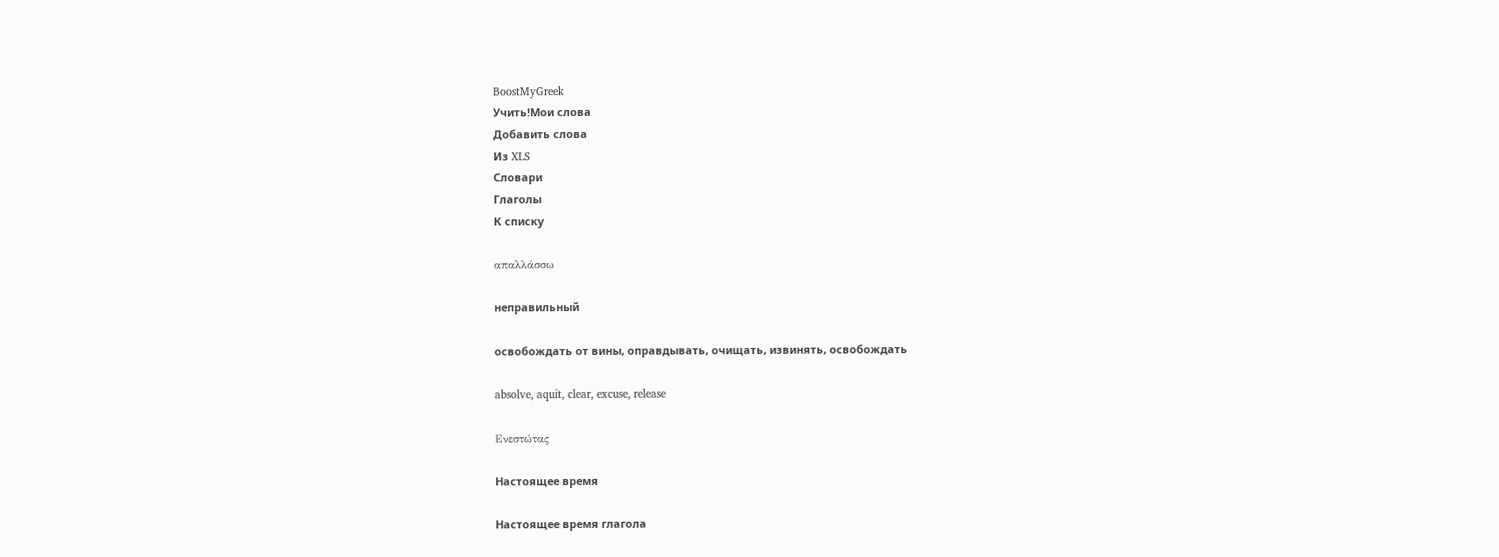BoostMyGreek
Учить!Мои слова
Добавить слова
Из XLS
Словари
Глаголы
К списку

απαλλάσσω

неправильный

освобождать от вины, оправдывать, очищать, извинять, освобождать

absolve, aquit, clear, excuse, release

Ενεστώτας

Настоящее время

Настоящее время глагола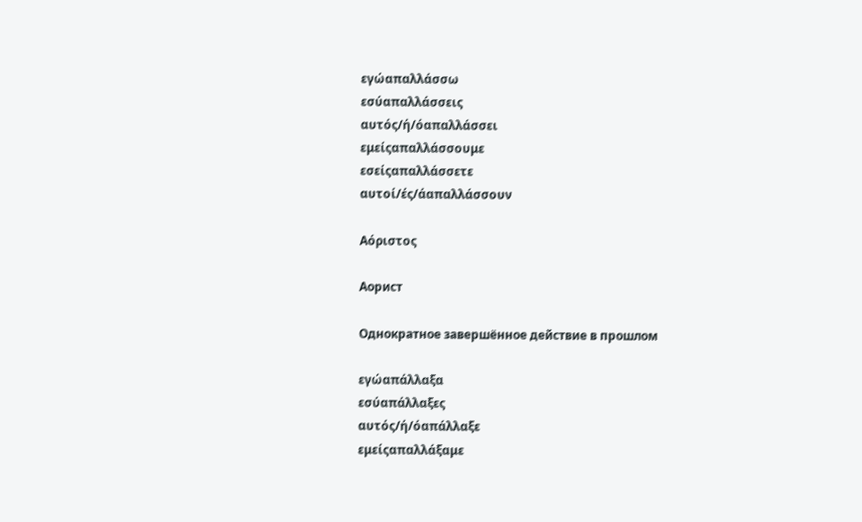εγώαπαλλάσσω
εσύαπαλλάσσεις
αυτός/ή/όαπαλλάσσει
εμείςαπαλλάσσουμε
εσείςαπαλλάσσετε
αυτοί/ές/άαπαλλάσσουν

Αόριστος

Аорист

Однократное завершённое действие в прошлом

εγώαπάλλαξα
εσύαπάλλαξες
αυτός/ή/όαπάλλαξε
εμείςαπαλλάξαμε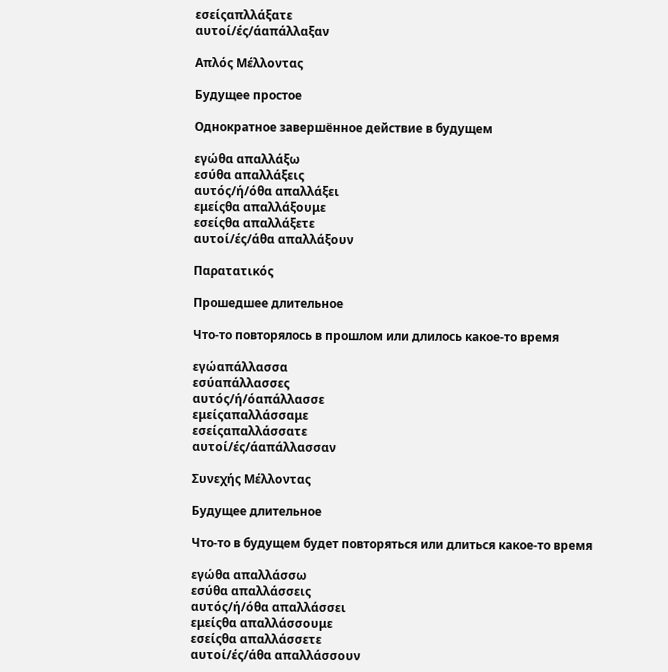εσείςαπλλάξατε
αυτοί/ές/άαπάλλαξαν

Απλός Μέλλοντας

Будущее простое

Однократное завершённое действие в будущем

εγώθα απαλλάξω
εσύθα απαλλάξεις
αυτός/ή/όθα απαλλάξει
εμείςθα απαλλάξουμε
εσείςθα απαλλάξετε
αυτοί/ές/άθα απαλλάξουν

Παρατατικός

Прошедшее длительное

Что-то повторялось в прошлом или длилось какое-то время

εγώαπάλλασσα
εσύαπάλλασσες
αυτός/ή/όαπάλλασσε
εμείςαπαλλάσσαμε
εσείςαπαλλάσσατε
αυτοί/ές/άαπάλλασσαν

Συνεχής Μέλλοντας

Будущее длительное

Что-то в будущем будет повторяться или длиться какое-то время

εγώθα απαλλάσσω
εσύθα απαλλάσσεις
αυτός/ή/όθα απαλλάσσει
εμείςθα απαλλάσσουμε
εσείςθα απαλλάσσετε
αυτοί/ές/άθα απαλλάσσουν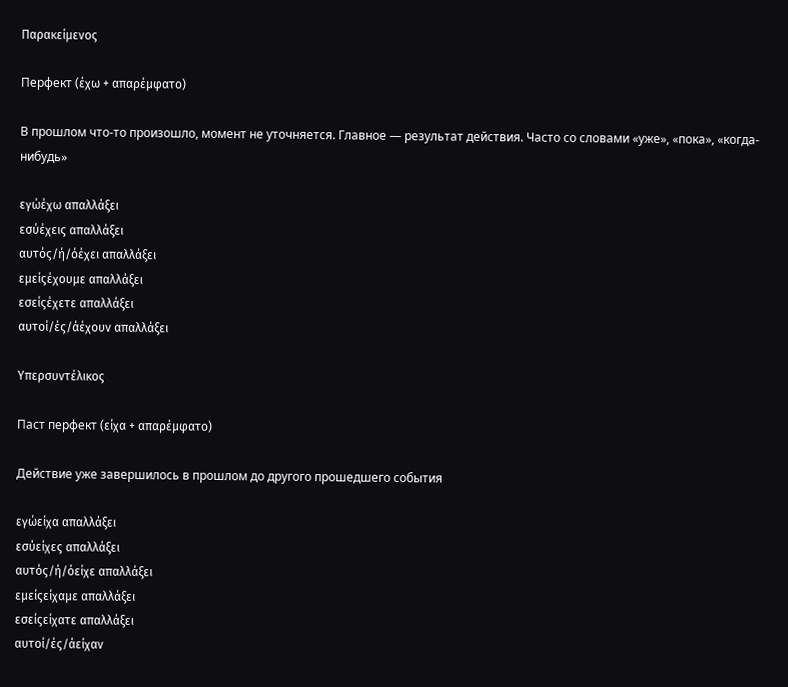Παρακείμενος

Перфект (έχω + απαρέμφατο)

В прошлом что-то произошло, момент не уточняется. Главное — результат действия. Часто со словами «уже», «пока», «когда-нибудь»

εγώέχω απαλλάξει
εσύέχεις απαλλάξει
αυτός/ή/όέχει απαλλάξει
εμείςέχουμε απαλλάξει
εσείςέχετε απαλλάξει
αυτοί/ές/άέχουν απαλλάξει

Υπερσυντέλικος

Паст перфект (είχα + απαρέμφατο)

Действие уже завершилось в прошлом до другого прошедшего события

εγώείχα απαλλάξει
εσύείχες απαλλάξει
αυτός/ή/όείχε απαλλάξει
εμείςείχαμε απαλλάξει
εσείςείχατε απαλλάξει
αυτοί/ές/άείχαν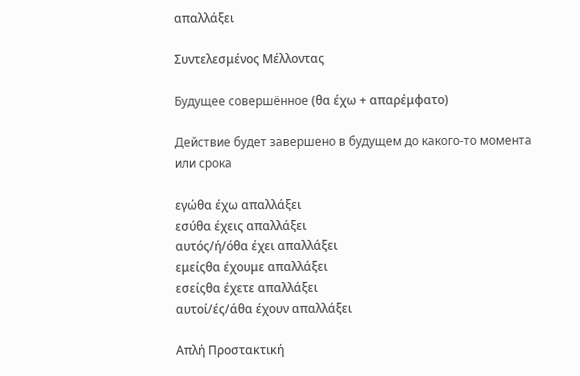απαλλάξει

Συντελεσμένος Μέλλοντας

Будущее совершённое (θα έχω + απαρέμφατο)

Действие будет завершено в будущем до какого-то момента или срока

εγώθα έχω απαλλάξει
εσύθα έχεις απαλλάξει
αυτός/ή/όθα έχει απαλλάξει
εμείςθα έχουμε απαλλάξει
εσείςθα έχετε απαλλάξει
αυτοί/ές/άθα έχουν απαλλάξει

Απλή Προστακτική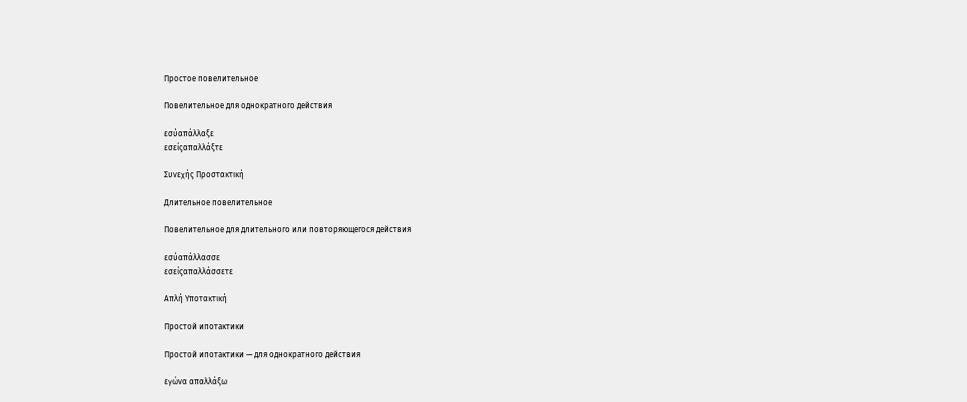Простое повелительное

Повелительное для однократного действия

εσύαπάλλαξε
εσείςαπαλλάξτε

Συνεχής Προστακτική

Длительное повелительное

Повелительное для длительного или повторяющегося действия

εσύαπάλλασσε
εσείςαπαλλάσσετε

Απλή Υποτακτική

Простой ипотактики

Простой ипотактики — для однократного действия

εγώνα απαλλάξω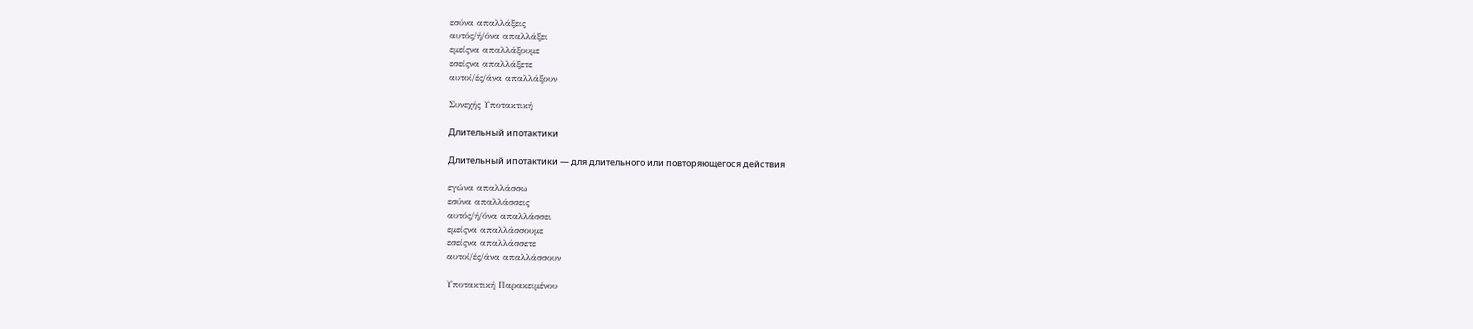εσύνα απαλλάξεις
αυτός/ή/όνα απαλλάξει
εμείςνα απαλλάξουμε
εσείςνα απαλλάξετε
αυτοί/ές/άνα απαλλάξουν

Συνεχής Υποτακτική

Длительный ипотактики

Длительный ипотактики — для длительного или повторяющегося действия

εγώνα απαλλάσσω
εσύνα απαλλάσσεις
αυτός/ή/όνα απαλλάσσει
εμείςνα απαλλάσσουμε
εσείςνα απαλλάσσετε
αυτοί/ές/άνα απαλλάσσουν

Υποτακτική Παρακειμένου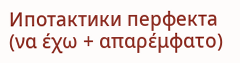Ипотактики перфекта (να έχω + απαρέμφατο)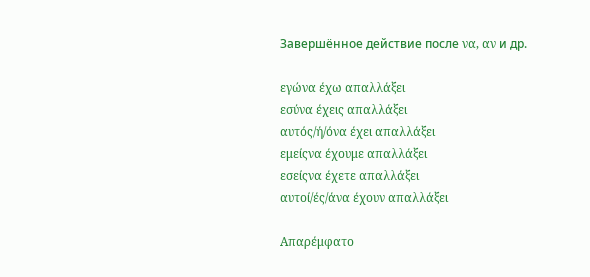Завершённое действие после να, αν и др.

εγώνα έχω απαλλάξει
εσύνα έχεις απαλλάξει
αυτός/ή/όνα έχει απαλλάξει
εμείςνα έχουμε απαλλάξει
εσείςνα έχετε απαλλάξει
αυτοί/ές/άνα έχουν απαλλάξει

Απαρέμφατο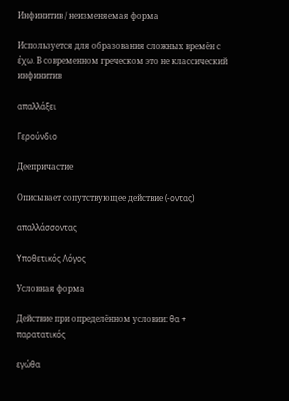Инфинитив / неизменяемая форма

Используется для образования сложных времён с έχω. В современном греческом это не классический инфинитив

απαλλάξει

Γερούνδιο

Деепричастие

Описывает сопутствующее действие (-οντας)

απαλλάσσοντας

Υποθετικός Λόγος

Условная форма

Действие при определённом условии: θα + παρατατικός

εγώθα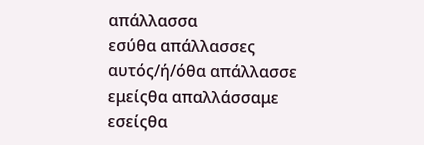απάλλασσα
εσύθα απάλλασσες
αυτός/ή/όθα απάλλασσε
εμείςθα απαλλάσσαμε
εσείςθα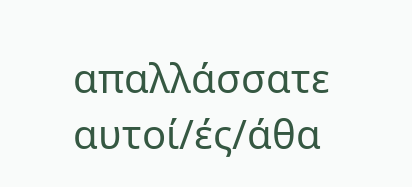απαλλάσσατε
αυτοί/ές/άθα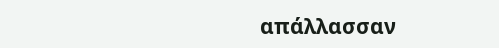απάλλασσαν